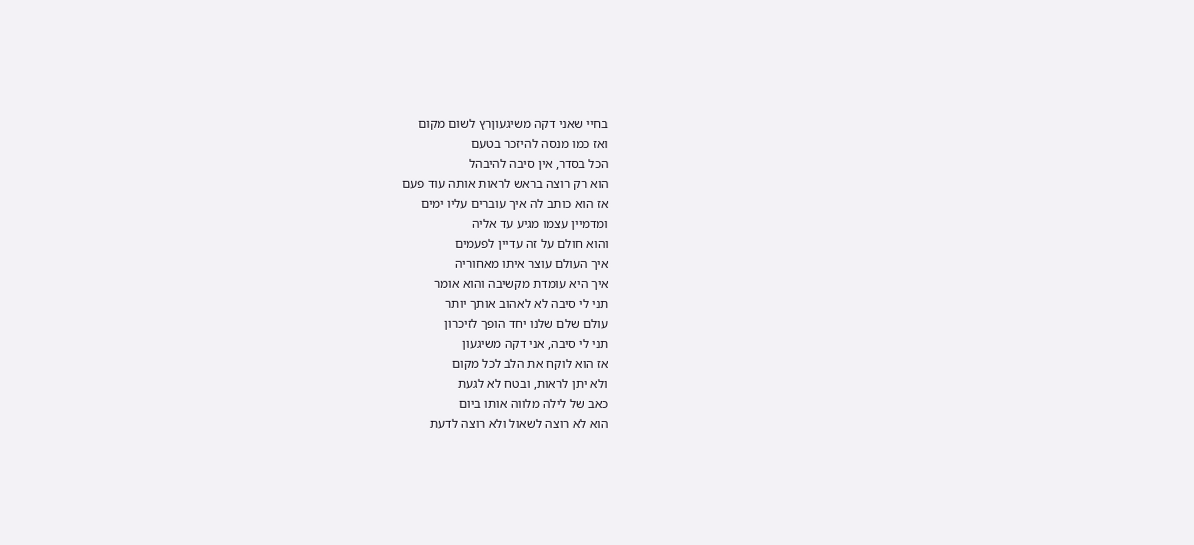בחיי שאני דקה משיגעוןרץ לשום מקום
ואז כמו מנסה להיזכר בטעם
הכל בסדר, אין סיבה להיבהל
הוא רק רוצה בראש לראות אותה עוד פעם
אז הוא כותב לה איך עוברים עליו ימים
ומדמיין עצמו מגיע עד אליה
והוא חולם על זה עדיין לפעמים
איך העולם עוצר איתו מאחוריה
איך היא עומדת מקשיבה והוא אומר
תני לי סיבה לא לאהוב אותך יותר
עולם שלם שלנו יחד הופך לזיכרון
תני לי סיבה, אני דקה משיגעון
אז הוא לוקח את הלב לכל מקום
ולא יתן לראות, ובטח לא לגעת
כאב של לילה מלווה אותו ביום
הוא לא רוצה לשאול ולא רוצה לדעת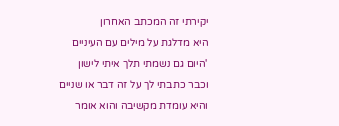יקירתי זה המכתב האחרון
היא מדלגת על מילים עם העיניים
'היום גם נשמתי תלך איתי לישון
וכבר כתבתי לך על זה דבר או שניים
והיא עומדת מקשיבה והוא אומר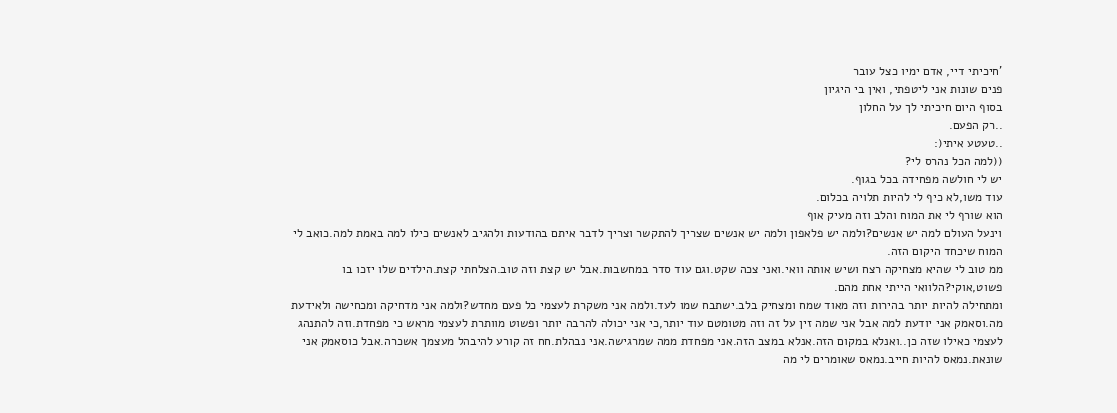'חיכיתי דיי, אדם ימיו כצל עובר
פנים שונות אני ליטפתי, ואין בי היגיון
בסוף היום חיכיתי לך על החלון
..רק הפעם.
..טעטע איתי(:
((למה הכל נהרס לי?
יש לי חולשה מפחידה בכל בגוף.
עוד משו,לא כיף לי להיות תלויה בכלום.
הוא שורף לי את המוח והלב וזה מעיק אוף
וינעל העולם למה יש אנשים?ולמה יש פלאפון ולמה יש אנשים שצריך להתקשר וצריך לדבר איתם בהודעות ולהגיב לאנשים כילו למה באמת למה.כואב לי המוח שיכחד היקום הזה.
ממ טוב לי שהיא מצחיקה רצח ושיש אותה וואי.ואני צכה שקט.וגם עוד סדר במחשבות.אבל יש קצת וזה טוב.הצלחתי קצת.הילדים שלו יזכו בו פשוט,אוקי?הלוואי הייתי אחת מהם.
ומתחילה להיות יותר בהירות וזה מאוד שמח ומצחיק בלב.ישתבח שמו לעד.ולמה אני משקרת לעצמי כל פעם מחדש?ולמה אני מדחיקה ומכחישה ולאידעת מה.וסאמק אני יודעת למה אבל אני שמה זין על זה וזה מטומטם עוד יותר,כי אני יכולה להרבה יותר ופשוט מוותרת לעצמי מראש כי מפחדת.וזה להתנהג לעצמי כאילו שזה כן..ואנלא במקום הזה.אנלא במצב הזה.אני מפחדת ממה שמרגישה.אני נבהלת.חח זה קורע להיבהל מעצמך אשכרה.אבל כוסאמק אני שונאת.נמאס להיות חייב.נמאס שאומרים לי מה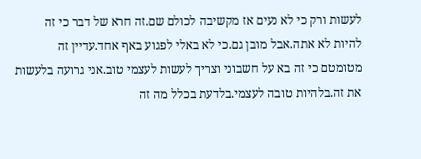לעשות ורק כי לא נעים אז מקשיבה לכולם שם.זה חרא של דבר כי זה להיות לא אתה.אבל מובן גם.כי לא באלי לפגוע באף אחד.עדיין זה מטומטם כי זה בא על חשבוני וצריך לעשות לעצמי טוב.אני גרועה בלעשות את זה.בלהיות טובה לעצמי.בלדעת בכלל מה זה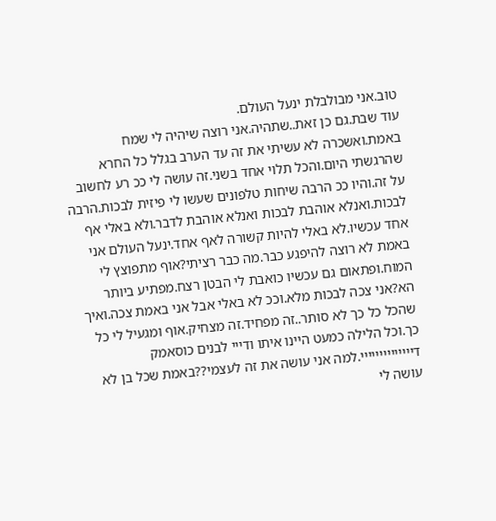טוב.אני מבולבלת ינעל העולם.
עוד שבת.גם כן זאת..שתהיה.אני רוצה שיהיה לי שמח באמת.ואשכרה לא עשיתי את זה עד הערב בגלל כל החרא שהרגשתי היום.והכל תלוי אחד בשני.זה עושה לי ככ רע לחשוב על זה.והיו ככ הרבה שיחות טלפונים שעשו לי פיזית לבכות.הרבה לבכות.ואנלא אוהבת לבכות ואנלא אוהבת לדבר.ולא באלי אף אחד עכשיו.לא באלי להיות קשורה לאף אחד.ינעל העולם אני באמת לא רוצה להיפגע כבר.מה כבר רציתי?אוף מתפוצץ לי המוח.ופתאום גם עכשיו כואבת לי הבטן רצח.מפתיע ביותר הא?אני צכה לבכות מלא.וככ לא באלי אבל אני באמת צכה.ואיך שהכל כל כך לא סותר..זה מפחיד.זה מצחיק.אוף ומגעיל לי כל כך.וכל הלילה כמעט היינו איתו ודייי לבנים כוסאמק דיייייייייייייי.למה אני עושה את זה לעצמי??באמת שכל בן לא עושה לי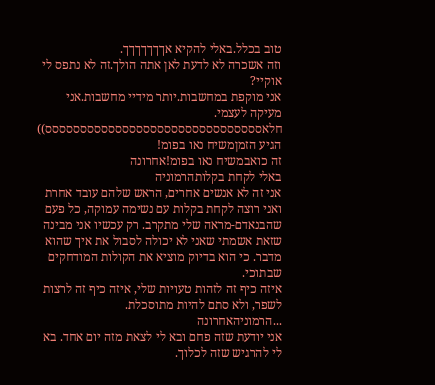טוב בכלל.באלי להקיא אךךךךךךך.
וזה אשכרה לא לדעת לאן אתה הולך.זה לא נתפס לי אוקיי?
אני מוקפת במחשבות.יותר מידיי מחשבות.אני מעיקה לעצמי.
חלאססססססססססססססססססססססססססססססס))
הגיע הזמןמשיח נאו בפומ!
זה כואבמשיח נאו בפומ!אחרונה
באלי לקחת בקלותהרמוניה
אני זה לא אנשים אחרים, הראש שלהם עובד אחרת
ואני רוצה לקחת בקלות עם נשימה עמוקה, כל פעם שהבנאדם-מראה שלי מתקרב. רק עכשיו אני מבינה שזאת אשמתי שאני לא יכולה לסבול את איך שהוא מדבר. כי הוא בדיוק מוציא את הקולות המודחקים שבתוכי.
איזה כיף זה לזהות טעויות שלי, איזה כיף זה לרצות לשפר, ולא סתם להיות מתוסכלת.
...הרמוניהאחרונה
אני יודעת שזה פחם ובא לי לצאת מזה יום אחד. בא לי להרגיש שזה לכלוך.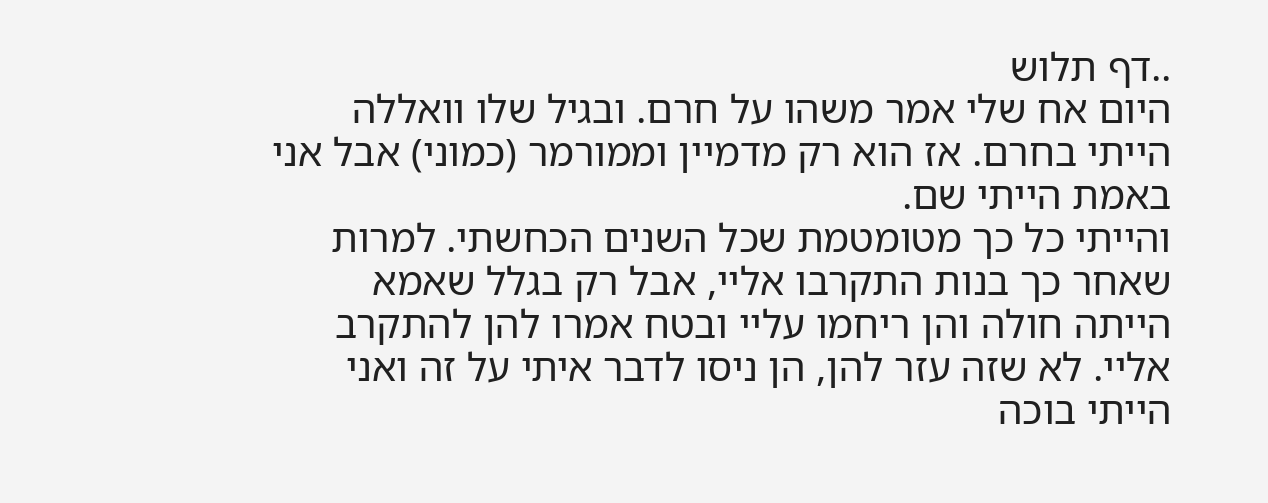..דף תלוש
היום אח שלי אמר משהו על חרם. ובגיל שלו וואללה הייתי בחרם. אז הוא רק מדמיין וממורמר (כמוני) אבל אני באמת הייתי שם.
והייתי כל כך מטומטמת שכל השנים הכחשתי. למרות שאחר כך בנות התקרבו אליי, אבל רק בגלל שאמא הייתה חולה והן ריחמו עליי ובטח אמרו להן להתקרב אליי. לא שזה עזר להן, הן ניסו לדבר איתי על זה ואני הייתי בוכה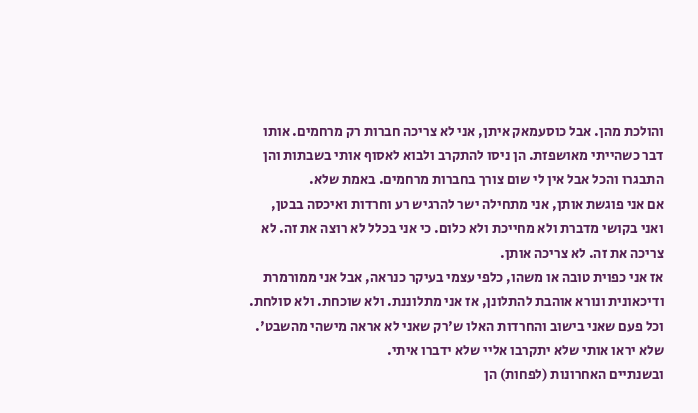והולכת מהן. אבל כוסעמאק איתן, אני לא צריכה חברות רק מרחמים. אותו דבר כשהייתי מאושפזת. הן ניסו להתקרב ולבוא לאסוף אותי בשבתות והן התבגרו והכל אבל אין לי שום צורך בחברות מרחמים. באמת שלא.
אם אני פוגשת אותן, אני מתחילה ישר להרגיש רע וחרדות ואיכסה בבטן, ואני בקושי מדברת ולא מחייכת ולא כלום. כי אני בכלל לא רוצה את זה. לא צריכה את זה. לא צריכה אותן.
אז אני כפוית טובה או משהו, כלפי עצמי בעיקר כנראה, אבל אני ממורמרת ודיכאונית ונורא אוהבת להתלונן, אז אני מתלוננת. ולא שוכחת. ולא סולחת.
וכל פעם שאני בישוב והחרדות האלו ש'רק שאני לא אראה מישהי מהשבט'. שלא יראו אותי שלא יתקרבו אליי שלא ידברו איתי.
ובשנתיים האחרונות (לפחות) הן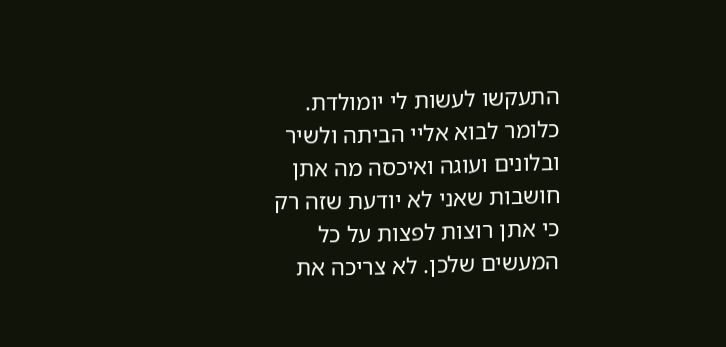התעקשו לעשות לי יומולדת. כלומר לבוא אליי הביתה ולשיר ובלונים ועוגה ואיכסה מה אתן חושבות שאני לא יודעת שזה רק כי אתן רוצות לפצות על כל המעשים שלכן. לא צריכה את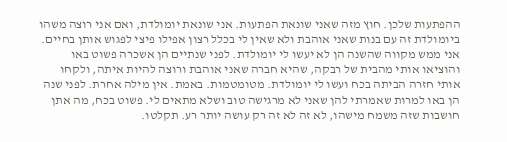ההפתעות שלכן. חוץ מזה שאני שונאת הפתעות. אני שונאת יומולדת, ואם אני רוצה משהו ביומולדת זה עם בנות שאני אוהבת ולא שאין לי בכלל רצון אפילו פיצי לפגוש אותן בחיים.
אני ממש מקווה שהשנה הן לא יעשו לי יומולדת. לפני שנתיים הן אשכרה פשוט באו והוציאו אותי מהבית של רבקה, שהיא חברה שאני אוהבת ורוצה להיות איתה, ולקחו אותי חזרה הביתה בכח ועשו לי יומולדת. מטומטמות. באמת. אין מילה אחרת. לפני שנה הן באו למרות שאמרתי להן שאני לא מרגישה טוב ושלא מתאים לי. פשוט בכח, מה אתן חושבות שזה משמח מישהו, לא זה לא זה רק עושה יותר רע. תקלטו.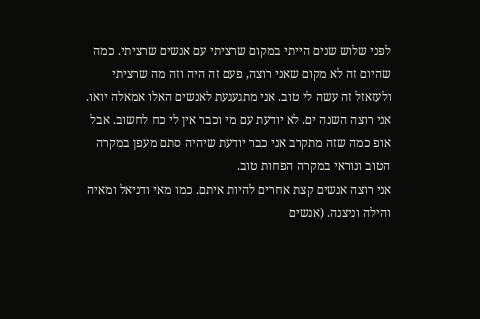לפני שלוש שנים הייתי במקום שרציתי עם אנשים שרציתי. כמה שהיום זה לא מקום שאני רוצה, פעם זה היה וזה מה שרציתי ולעזאזל זה עשה לי טוב. אני מתגעגעת לאנשים האלו אמאלה יואו.
אני רוצה השנה ים. לא יודעת עם מי וכבר אין לי כח לחשוב. אבל אופ כמה שזה מתקרב אני כבר יודעת שיהיה סתם מעפן במקרה הטוב ונוראי במקרה הפחות טוב.
אני רוצה אנשים קצת אחרים להיות איתם. כמו מאי ודניאל ומאיה והילה וניצנה. (אנשים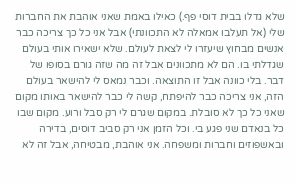שלא גדלו בבית דוסי פף.) כאילו באמת שאני אוהבת את החברות שלי (אל תעלבו אמאלה לא התכוונתי) אבל אני כל כך צריכה כבר אנשים מבחוץ שיעזרו לי לצאת לעולם. שלא ישאירו אותי בעולם שגדלתי בו. הם לא מתכוונים אבל זה מה שזה גורם בסופו של דבר. בלי כוונה אבל זו התוצאה. וכבר נמאס לי להישאר בעולם הזה, אני צריכה כבר להיפתח, קשה לי כבר להישאר באותו מקום שאני כל כך לא סובלת. במקום שגרם לי רק סבל ורוע. מקום שבו כל בנאדם שני פגע בי. וכל הזמן אני רק סביב דוסים, בדירה ובאשפוזים וחברות ומשפחה. אני אוהבת, מבטיחה, אבל זה לא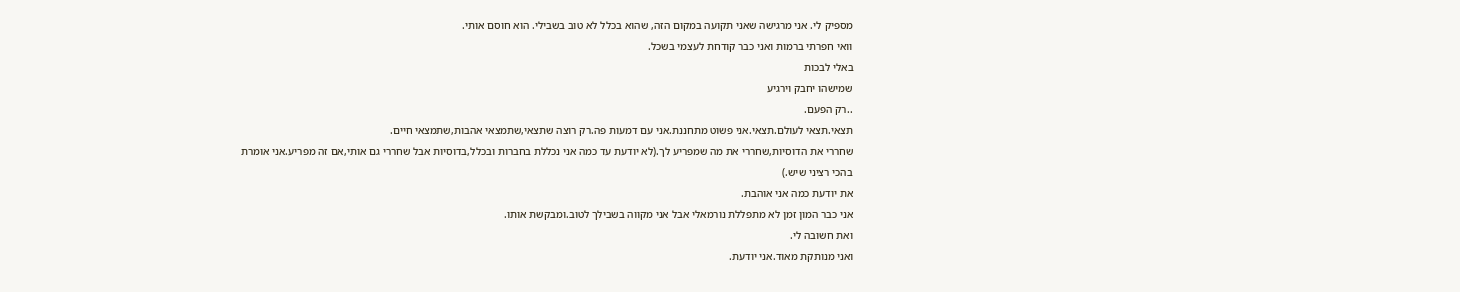מספיק לי. אני מרגישה שאני תקועה במקום הזה, שהוא בכלל לא טוב בשבילי. הוא חוסם אותי.
וואי חפרתי ברמות ואני כבר קודחת לעצמי בשכל.
באלי לבכות
שמישהו יחבק וירגיע
..רק הפעם.
תצאי.תצאי לעולם.תצאי.אני פשוט מתחננת.אני עם דמעות פה.רק רוצה שתצאי,שתמצאי אהבות,שתמצאי חיים.
שחררי את הדוסיות,שחררי את מה שמפריע לך.(לא יודעת עד כמה אני נכללת בחברות ובכלל,בדוסיות אבל שחררי גם אותי,אם זה מפריע.אני אומרת בהכי רציני שיש.)
את יודעת כמה אני אוהבת.
אני כבר המון זמן לא מתפללת נורמאלי אבל אני מקווה בשבילך לטוב.ומבקשת אותו.
ואת חשובה לי.
ואני מנותקת מאוד.אני יודעת.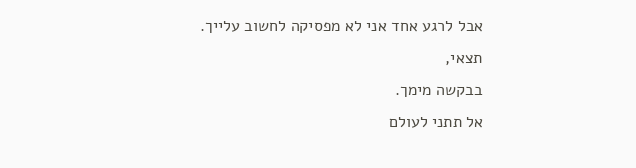אבל לרגע אחד אני לא מפסיקה לחשוב עלייך.
תצאי,
בבקשה מימך.
אל תתני לעולם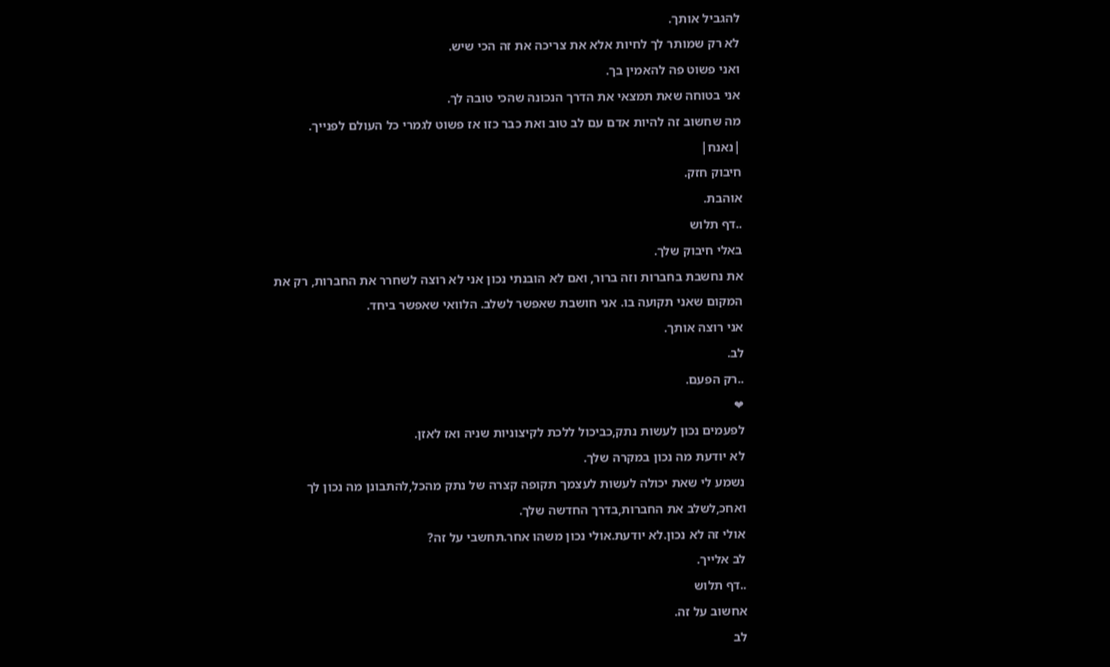להגביל אותך.
לא רק שמותר לך לחיות אלא את צריכה את זה הכי שיש.
ואני פשוט פה להאמין בך.
אני בטוחה שאת תמצאי את הדרך הנכונה שהכי טובה לך.
מה שחשוב זה להיות אדם עם לב טוב ואת כבר כזו אז פשוט לגמרי כל העולם לפנייך.
|נאנח|
חיבוק חזק.
אוהבת.
..דף תלוש
באלי חיבוק שלך.
את נחשבת בחברות וזה ברור, ואם לא הובנתי נכון אני לא רוצה לשחרר את החברות, רק את המקום שאני תקועה בו. אני חושבת שאפשר לשלב. הלוואי שאפשר ביחד.
אני רוצה אותך.
לב.
..רק הפעם.
❤
לפעמים נכון לעשות נתק,כביכול ללכת לקיצוניות שניה ואז לאזן.
לא יודעת מה נכון במקרה שלך.
נשמע לי שאת יכולה לעשות לעצמך תקופה קצרה של נתק מהכל,להתבונן מה נכון לך ואחכ,לשלב את החברות,בדרך החדשה שלך.
אולי זה לא נכון.לא יודעת.אולי נכון משהו אחר.תחשבי על זה?
לב אלייך.
..דף תלוש
אחשוב על זה.
לב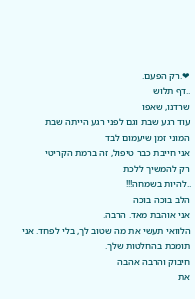❤.רק הפעם.
..דף תלוש
שרדנו, שאפו
עוד רגע שבת וגם לפני רגע הייתה שבת
המוני זמן שיעמום לבד
אני חייבת כבר טיפול, זה ברמת הקריטי
רק להמשיך ללכת
..להיות בשמחה!!!
הלב בוכה בוכה
אני אוהבת מאד. הרבה.
הלוואי תעשי את מה שטוב לך, בלי לפחד. אני תומכת בהחלטות שלך.
חיבוק והרבה אהבה
את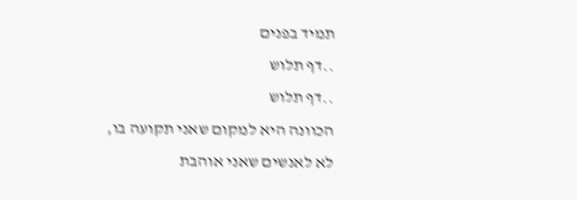תמיד בפנים
..דף תלוש
..דף תלוש
הכוונה היא למקום שאני תקועה בו,
לא לאנשים שאני אוהבת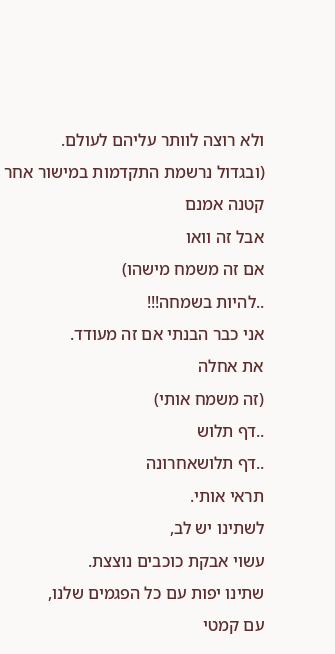ולא רוצה לוותר עליהם לעולם.
(ובגדול נרשמת התקדמות במישור אחר
קטנה אמנם
אבל זה וואו
אם זה משמח מישהו)
..להיות בשמחה!!!
אני כבר הבנתי אם זה מעודד.
את אחלה
(זה משמח אותי)
..דף תלוש
..דף תלושאחרונה
תראי אותי.
לשתינו יש לב,
עשוי אבקת כוכבים נוצצת.
שתינו יפות עם כל הפגמים שלנו,
עם קמטי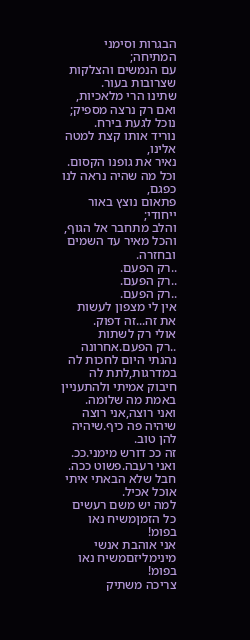הבגרות וסימני המתיחה;
עם הנמשים והצלקות שצרובות בעור.
שתינו הרי מלאכיות,
ואם רק נרצה מספיק;
נוכל לגעת בירח.
נוריד אותו קצת למטה אלינו,
נאיר את גופנו הקסום.
וכל מה שהיה נראה לנו כפגם,
פתאום נוצץ באור ייחודי;
והלב מתחבר אל הגוף,
והכל מאיר עד השמים
ובחזרה.
..רק הפעם.
..רק הפעם.
..רק הפעם.
אין לי מצפון לעשות את זה...זה דפוק.
אולי רק לשתות
..רק הפעם.אחרונה
נהנתי היום לחכות לה במדרגות,לתת לה חיבוק אמיתי ולהתעניין באמת מה שלומה.
ואני רוצה,אני רוצה שיהיה פה כיף.שיהיה להן טוב.
זה ככ דורש מימני.ככ.
ואני רעבה.פשוט ככה.
חבל שלא הבאתי איתי אוכל אכיל.
למה יש משם רעשים כל הזמןמשיח נאו בפומ!
אני אוהבת אנשי מינימליזםמשיח נאו בפומ!
צריכה משתיק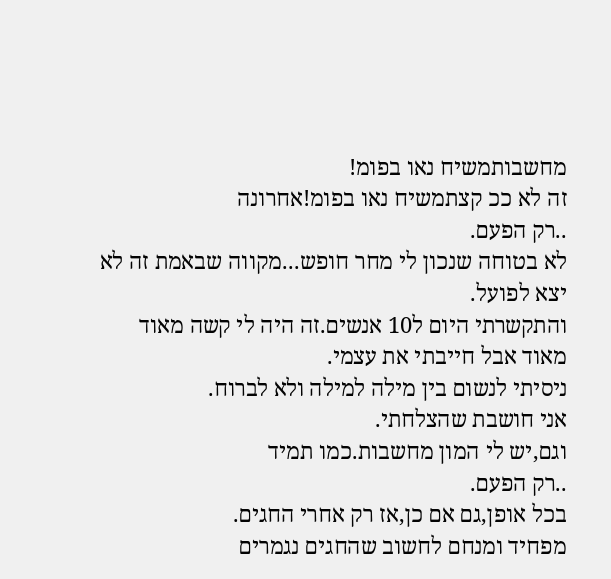מחשבותמשיח נאו בפומ!
זה לא ככ קצתמשיח נאו בפומ!אחרונה
..רק הפעם.
לא בטוחה שנכון לי מחר חופש...מקווה שבאמת זה לא יצא לפועל.
והתקשרתי היום ל10 אנשים.זה היה לי קשה מאוד מאוד אבל חייבתי את עצמי.
ניסיתי לנשום בין מילה למילה ולא לברוח.
אני חושבת שהצלחתי.
וגם,יש לי המון מחשבות.כמו תמיד
..רק הפעם.
בכל אופן,גם אם כן,אז רק אחרי החגים.
מפחיד ומנחם לחשוב שהחגים נגמרים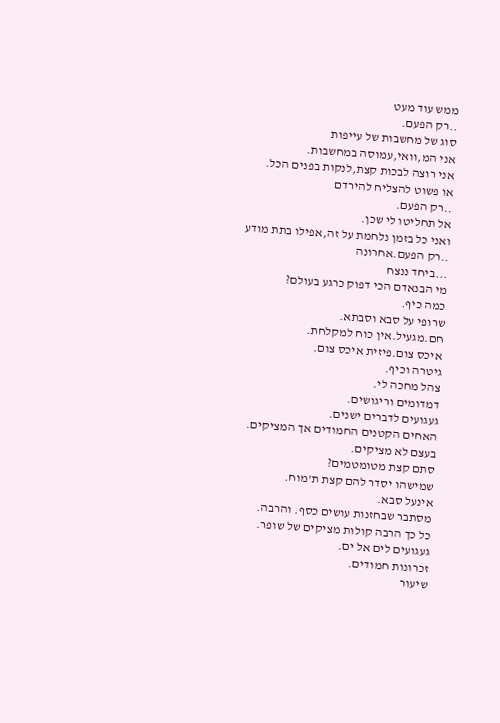ממש עוד מעט
..רק הפעם.
סוג של מחשבות של עייפות
אני המ,וואי,עמוסה במחשבות.
אני רוצה לבכות קצת,לנקות בפנים הכל.
או פשוט להצליח להירדם
..רק הפעם.
אל תחליטו לי שכן.
ואני כל בזמן נלחמת על זה,אפילו בתת מודע
..רק הפעם.אחרונה
...ביחד ננצח
מי הבנאדם הכי דפוק כרגע בעולם?
כמה כיף.
שרופי על סבא וסבתא.
חם.מגעיל.אין כוח למקלחת.
איכס צום.פיזית איכס צום.
גיטרה וכיף.
צהל מחכה לי.
דמדומים וריגושים.
געגועים לדברים ישנים.
האחים הקטנים החמודים אך המציקים.
בעצם לא מציקים.
סתם קצת מטומטמים?
שמישהו יסדר להם קצת ת'מוח.
אינעל סבא.
מסתבר שבחזנות עושים כסף. והרבה.
כל כך הרבה קולות מציקים של שופר.
געגועים לים אל ים.
זכרונות חמודים.
שיעור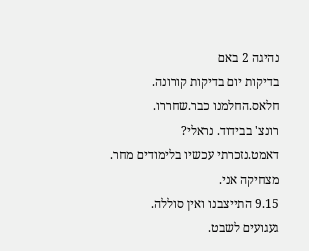נהיגה 2 באם
בדיקות יום בדיקות קורונה.
חלאס.החלמנו כבר.שחררו.
רונצ' בבידוד. נראלי?
דאמט.נזכרתי עכשיו בלימודים מחר.
מצחיקה אני.
9.15 התייצבנו ואין סוללה.
געגועים לשבט.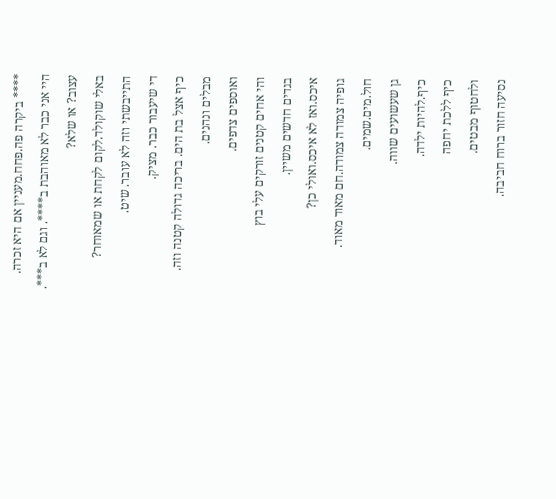**** ביקרה פה.פחח.מעניין אם היא זכרה.
היי אני כבר לא מאוהבת ב****. וגם לא ב***.
עצוב? או שלא?
באלי שוקולד.לקום לקחת או שמאוחר?
התייבשתי וזה לא עובר. שיט.
די שיעבור כבר. מציק.
כיף אצל בת הים. בריכה גדולה קטנה וזה.
מבלים ונהנים.
ואוספים צדפים.
והי אחים קטנים זורקים עלי בוץ
בגדים חדשים משיין.
איכס.ואז לא איכס.ואולי כן?
גופיה צמודה צמודה.חם מאוד מאוד.
חול.מים.שמים.
גן שעשועים שווה.
כיף.להיות ילדה.
כיף ללכת יחפה
ולחטוף מבטים.
נסיעה חזור ברוח חביבה.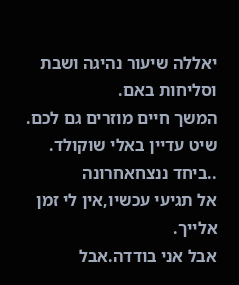יאללה שיעור נהיגה ושבת וסליחות באם.
המשך חיים מוזרים גם לכם.
שיט עדיין באלי שוקולד.
..ביחד ננצחאחרונה
אל תגיעי עכשיו,אין לי זמן אלייך.
אבל אני בודדה.אבל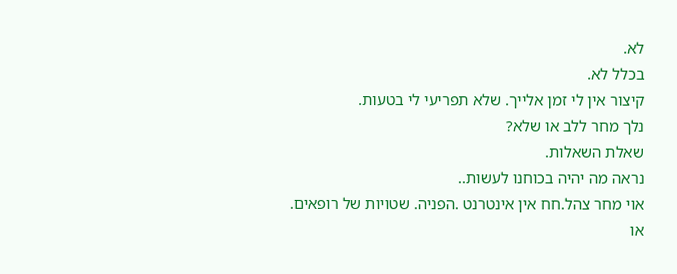לא.
בכלל לא.
קיצור אין לי זמן אלייך. שלא תפריעי לי בטעות.
נלך מחר ללב או שלא?
שאלת השאלות.
נראה מה יהיה בכוחנו לעשות..
אוי מחר צהל.חח אין אינטרנט .הפניה. שטויות של רופאים.
או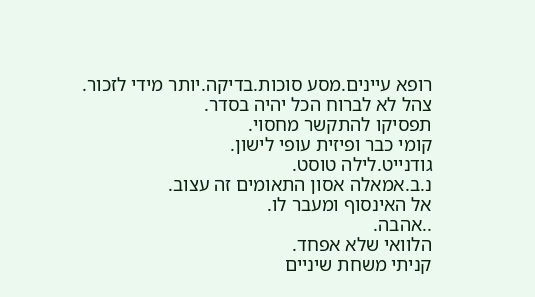רופא עיינים.מסע סוכות.בדיקה.יותר מידי לזכור.
צהל לא לברוח הכל יהיה בסדר.
תפסיקו להתקשר מחסוי.
קומי כבר ופיזית עופי לישון.
גודנייט.לילה טוסט.
נ.ב.אמאלה אסון התאומים זה עצוב.
אל האינסוף ומעבר לו.
..אהבה.
הלוואי שלא אפחד.
קניתי משחת שיניים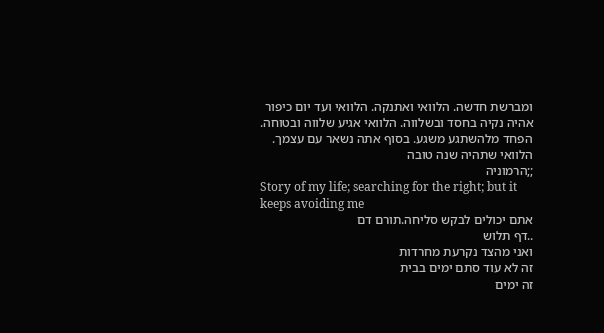ומברשת חדשה. הלוואי ואתנקה. הלוואי ועד יום כיפור אהיה נקיה בחסד ובשלווה. הלוואי אגיע שלווה ובטוחה.
הפחד מלהשתגע משגע. בסוף אתה נשאר עם עצמך.
הלוואי שתהיה שנה טובה
;;הרמוניה
Story of my life; searching for the right; but it keeps avoiding me
אתם יכולים לבקש סליחה.תורם דם
..דף תלוש
ואני מהצד נקרעת מחרדות
זה לא עוד סתם ימים בבית
זה ימים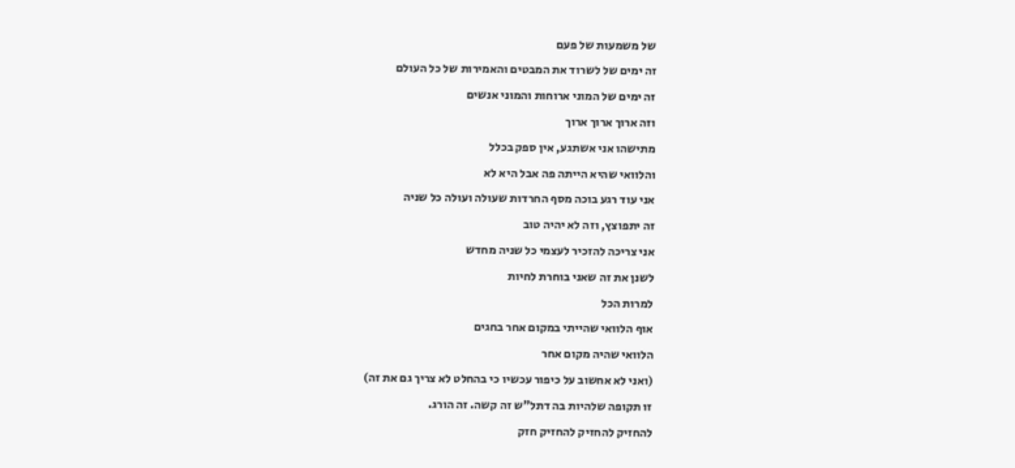של משמעות של פעם
זה ימים של לשרוד את המבטים והאמירות של כל העולם
זה ימים של המוני ארוחות והמוני אנשים
וזה ארוך ארוך ארוך
מתישהו אני אשתגע, אין ספק בכלל
והלוואי שהיא הייתה פה אבל היא לא
אני עוד רגע בוכה מסף החרדות שעולה ועולה כל שניה
זה יתפוצץ, וזה לא יהיה טוב
אני צריכה להזכיר לעצמי כל שניה מחדש
לשנן את זה שאני בוחרת לחיות
למרות הכל
אוף הלוואי שהייתי במקום אחר בחגים
הלוואי שהיה מקום אחר
(ואני לא אחשוב על כיפור עכשיו כי בהחלט לא צריך גם את זה)
זו תקופה שלהיות בה דתל"ש זה קשה. זה הורג.
להחזיק להחזיק להחזיק חזק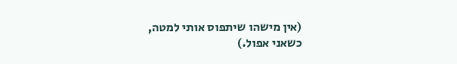(אין מישהו שיתפוס אותי למטה,
כשאני אפול.)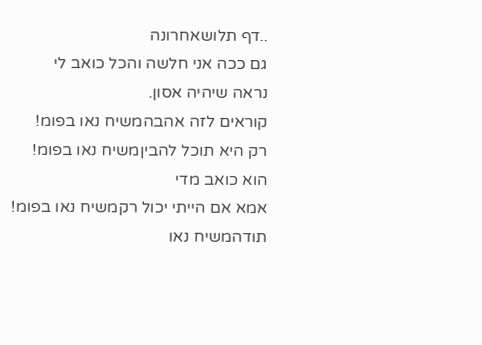..דף תלושאחרונה
גם ככה אני חלשה והכל כואב לי
נראה שיהיה אסון.
קוראים לזה אהבהמשיח נאו בפומ!
רק היא תוכל להביןמשיח נאו בפומ!
הוא כואב מדי
אמא אם הייתי יכול רקמשיח נאו בפומ!
תודהמשיח נאו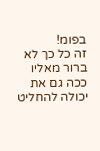בפומ!
זה כל כך לא ברור מאליו
ככה גם את יכולה להחליט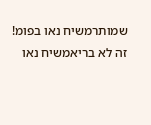שמותרמשיח נאו בפומ!
זה לא בריאמשיח נאו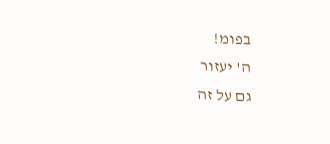בפומ!
ה' יעזור
גם על זה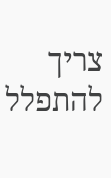צריך להתפלל